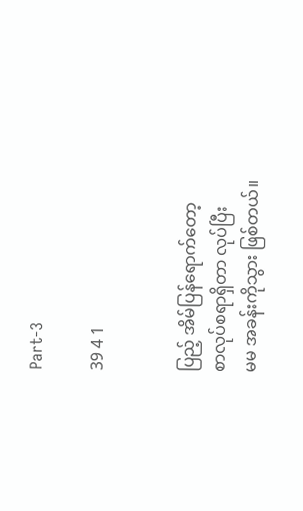Part-3

39 4 1


ပြည့် အိမ်ပြန်ရောက်တော့
စာလုပ်စရာရှိတာ လုပ်ပြီး
မမ အခန်းကိုသွား ဖြစ်တယ်။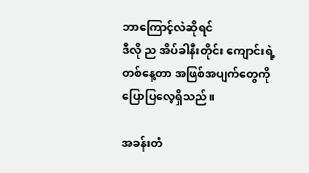ဘာကြောင့်လဲဆိုရင်
ဒီလို ည အိပ်ခါနီးတိုင်း ကျောင်းရဲ့
တစ်နေ့တာ အဖြစ်အပျက်တွေကို
ပြောပြ‌လေ့ရှိသည်။

အခန်းတံ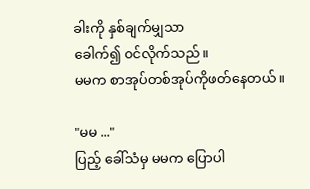ခါးကို နှစ်ချက်မျှသာ
ခေါက်၍ ၀င်လိုက်သည်။
မမက စာအုပ်တစ်အုပ်ကိုဖတ်နေတယ်။

"မမ ..."
ပြည့် ခေါ်သံမှ မမက ပြောပါ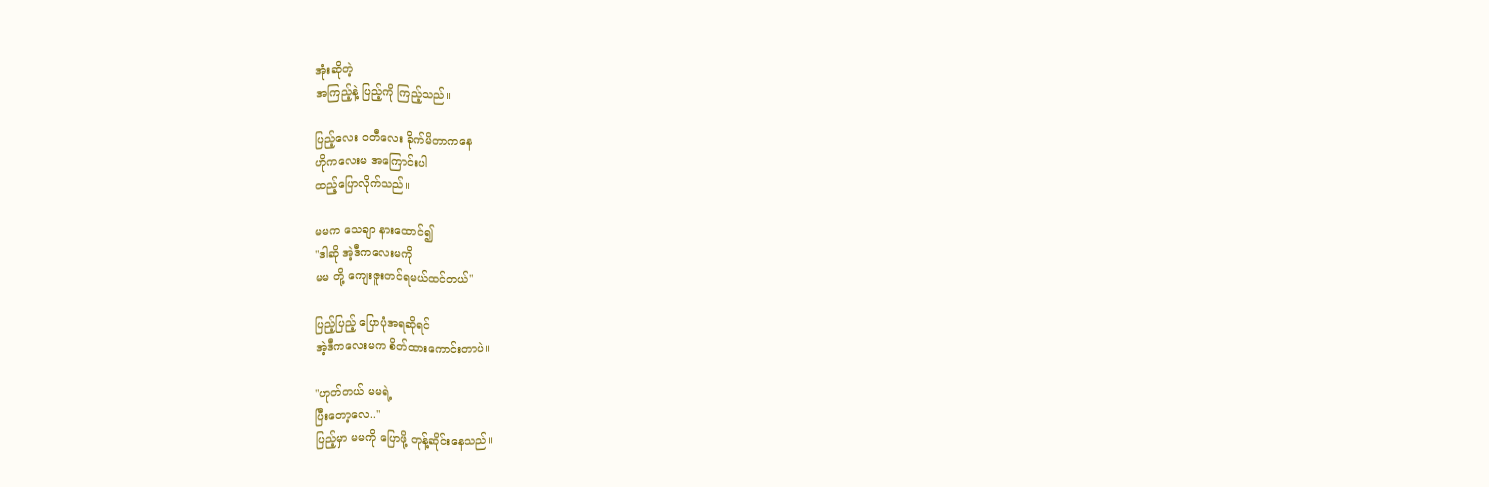အုံးဆိုတဲ့
အကြည့်နဲ့ ‌ပြည့်ကို ကြည့်သည်။

ပြည့်လေး ဝတီလေး ခိုက်မိတာကနေ
ဟိုကလေးမ အကြောင်းပါ
ထည့်ပြောလိုက်သည်။

မမက သေချာ နားထောင်၍
"ဒါ‌ဆို အဲ့ဒီကလေးမကို
မမ တို့ ကျေးဇူးတင်ရမယ်ထင်တယ်"

ပြည့်ပြည့် ပြောပုံအရဆိုရင်
အဲ့ဒီကလေးမက စိတ်ထားကောင်းတာပဲ။

"ဟုတ်တယ် မမရဲ့
ပြီးတော့လေ.."
ပြည့်မှာ မမကို ပြောဖို့ တုန့်ဆိုင်းနေသည်။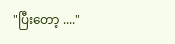"ပြီးတော့ ...."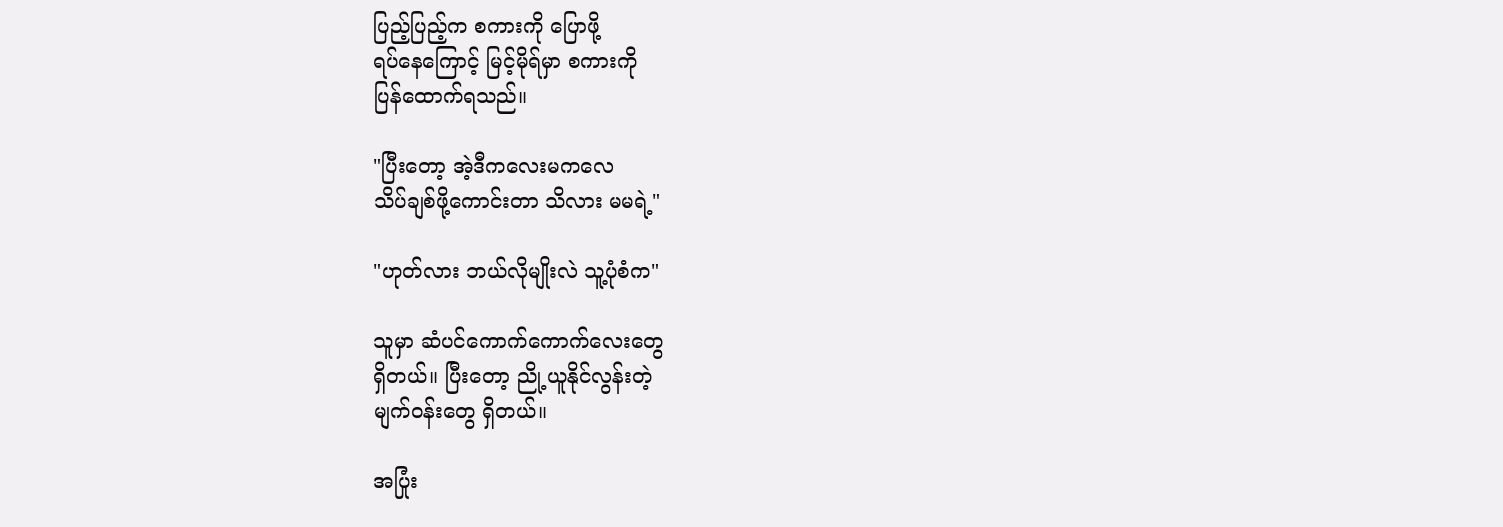ပြည့်ပြည့်က စကားကို ပြောဖို့
ရပ်နေကြောင့် မြင့်မိုရ်မှာ စကားကို
ပြန်ထောက်ရ‌သည်။

"ပြီးတော့ အဲ့ဒီကလေးမကလေ
သိပ်ချစ်ဖို့ကောင်းတာ သိလား မမရဲ့"

"ဟုတ်လား ဘယ်လိုမျိုးလဲ သူ့ပုံစံက"

သူမှာ ဆံပင်ကောက်ကောက်လေးတွေ
ရှိတယ်။ ပြီးတော့ ညို့ယူနိုင်လွန်းတဲ့
မျက်၀န်းတွေ ရှိတယ်။

အပြုံး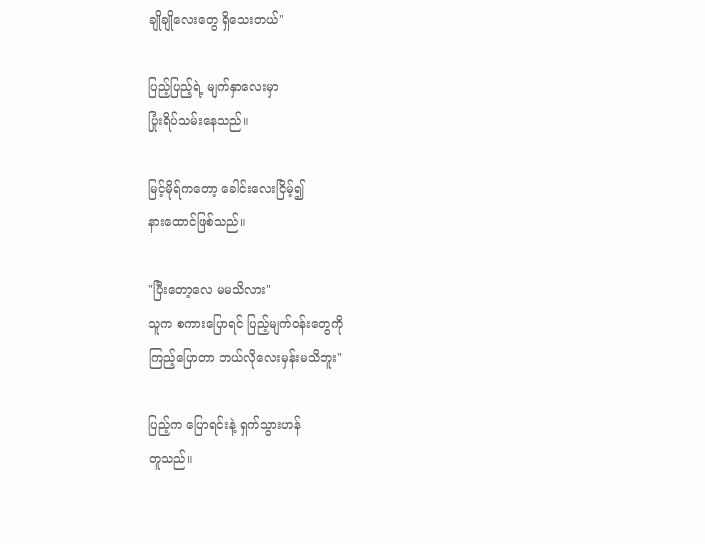ချိုချိုလေးတွေ ရှိသေးတယ်"

ပြည့်ပြည့်ရဲ့ မျက်နှာလေးမှာ
ပြုံးရိပ်သမ်းနေသည်။

မြင့်မိုရ်ကတော့ ခေါင်းလေးငြိမ့်၍
နားထောင်ဖြစ်သည်။

"ပြီးတော့လေ မမသိလား"
သူက စကားပြောရင် ပြည့်မျက်၀န်းတွေကို
ကြည့်ပြောတာ ဘယ်လိုလေးမှန်းမသိဘူး"

ပြည့်က ပြောရင်းနဲ့ ရှက်သွားဟန်
တူသည်။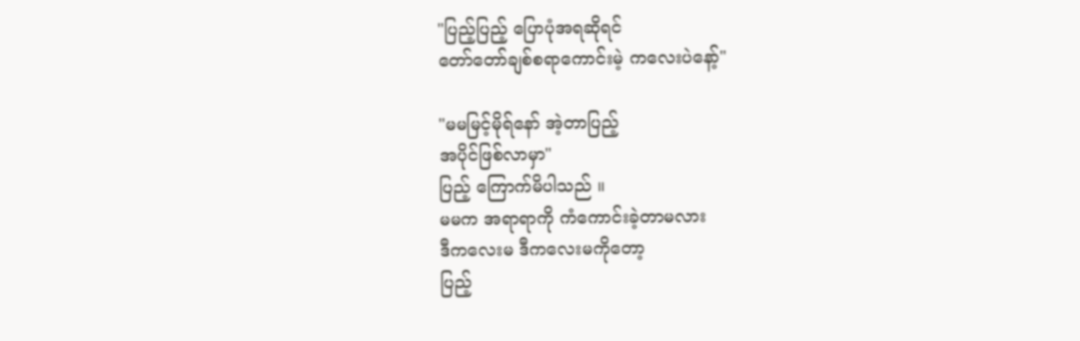"ပြည့်ပြည့် ပြောပုံအရဆိုရင်
တော်တော်ချစ်စရာကောင်းမဲ့ ကလေးပဲနော့်"

"မမမြင့်မိုရ်နော် အဲ့တာပြည့်
အပိုင်ဖြစ်လာမှာ"
ပြည့် ကြောက်မိပါသည် ။
မမက အရာရာကို ကံကောင်းခဲ့တာမလား
ဒီကလေးမ ဒီကလေးမကိုတော့
ပြည့်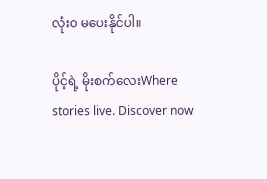လုံး၀ မပေးနိုင်ပါ။

ပိုင့်ရဲ့ မိုးစက်လေးWhere stories live. Discover now